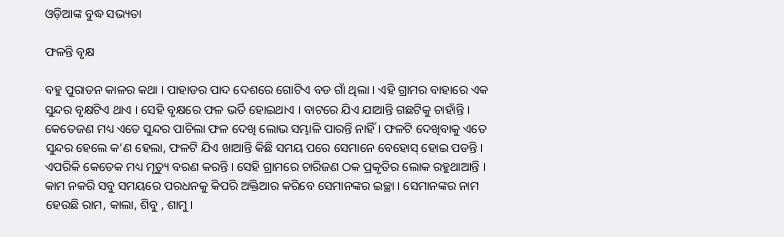ଓଡ଼ିଆଙ୍କ ବୁଦ୍ଧ ସଭ୍ୟତା

ଫଳନ୍ତି ବୃକ୍ଷ

ବହୁ ପୁରାତନ କାଳର କଥା । ପାହାଡର ପାଦ ଦେଶରେ ଗୋଟିଏ ବଡ ଗାଁ ଥିଲା । ଏହି ଗ୍ରାମର ବାହାରେ ଏକ ସୁନ୍ଦର ବୃକ୍ଷଟିଏ ଥାଏ । ସେହି ବୃକ୍ଷରେ ଫଳ ଭର୍ତି ହୋଇଥାଏ । ବାଟରେ ଯିଏ ଯାଆନ୍ତି ଗଛଟିକୁ ଚାହାଁନ୍ତି । କେତେଜଣ ମଧ୍ୟ ଏତେ ସୁନ୍ଦର ପାଚିଲା ଫଳ ଦେଖି ଲୋଭ ସମ୍ଭାଳି ପାରନ୍ତି ନାହିଁ । ଫଳଟି ଦେଖିବାକୁ ଏତେ ସୁନ୍ଦର ହେଲେ କ’ଣ ହେଲା, ଫଳଟି ଯିଏ ଖାଆନ୍ତି କିଛି ସମୟ ପରେ ସେମାନେ ବେହୋସ୍ ହୋଇ ପଡନ୍ତି । ଏପରିକି କେତେକ ମଧ୍ୟ ମୃତ୍ୟୁ ବରଣ କରନ୍ତି । ସେହି ଗ୍ରାମରେ ଚାରିଜଣ ଠକ ପ୍ରକୃତିର ଲୋକ ରହୁଥାଆନ୍ତି । କାମ ନକରି ସବୁ ସମୟରେ ପରଧନକୁ କିପରି ଅକ୍ତିଆର କରିବେ ସେମାନଙ୍କର ଇଚ୍ଛା । ସେମାନଙ୍କର ନାମ ହେଉଛି ରାମ, କାଲା, ଶିବୁ , ଶାମୁ ।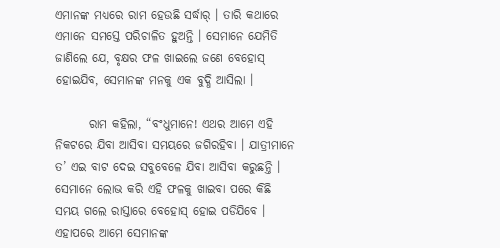ଏମାନଙ୍କ ମଧ୍ୟରେ ରାମ ହେଉଛି ସର୍ଦ୍ଧାର୍ । ତାରି କଥାରେ ଏମାନେ ସମସ୍ତେ ପରିଚାଳିତ ହୁଅନ୍ତି । ସେମାନେ ଯେମିତି ଜାଣିଲେ ଯେ, ବୃକ୍ଷର ଫଳ ଖାଇଲେ ଜଣେ ବେହୋସ୍ ହୋଇଯିବ, ସେମାନଙ୍କ ମନକୁ ଏକ ବୁଦ୍ଧି ଆସିଲା ।

       ରାମ କହିଲା, “ବଂଧୁମାନେ! ଏଥର ଆମେ ଏହି ନିକଟରେ ଯିବା ଆସିବା ସମୟରେ ଜଗିରହିବା । ଯାତ୍ରୀମାନେ ତ’ ଏଇ ବାଟ ଦେଇ ସବୁବେଳେ ଯିବା ଆସିବା କରୁଛନ୍ତି । ସେମାନେ ଲୋଭ କରି ଏହି ଫଳକୁ ଖାଇବା ପରେ କିଛି ସମୟ ଗଲେ ରାସ୍ତାରେ ବେହୋସ୍ ହୋଇ ପଡିଯିବେ । ଏହାପରେ ଆମେ ସେମାନଙ୍କ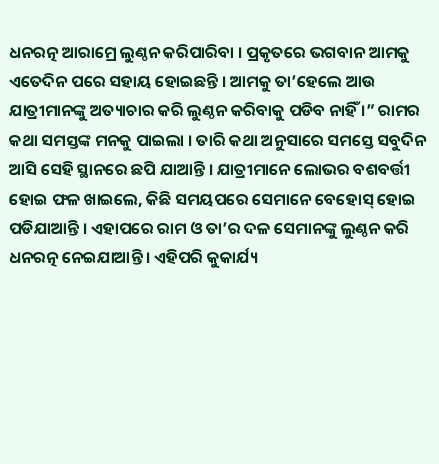ଧନରତ୍ନ ଆରାମ୍ରେ ଲୁଣ୍ଠନ କରିପାରିବା । ପ୍ରକୃତରେ ଭଗବାନ ଆମକୁ ଏତେଦିନ ପରେ ସହାୟ ହୋଇଛନ୍ତି । ଆମକୁ ତା’ହେଲେ ଆଉ ଯାତ୍ରୀମାନଙ୍କୁ ଅତ୍ୟାଚାର କରି ଲୁଣ୍ଠନ କରିବାକୁ ପଡିବ ନାହିଁ ।” ରାମର କଥା ସମସ୍ତଙ୍କ ମନକୁ ପାଇଲା । ତାରି କଥା ଅନୁସାରେ ସମସ୍ତେ ସବୁଦିନ ଆସି ସେହି ସ୍ଥାନରେ ଛପି ଯାଆନ୍ତି । ଯାତ୍ରୀମାନେ ଲୋଭର ବଶବର୍ତ୍ତୀ ହୋଇ ଫଳ ଖାଇଲେ, କିଛି ସମୟପରେ ସେମାନେ ବେହୋସ୍ ହୋଇ ପଡିଯାଆନ୍ତି । ଏହାପରେ ରାମ ଓ ତା’ର ଦଳ ସେମାନଙ୍କୁ ଲୁଣ୍ଠନ କରି ଧନରତ୍ନ ନେଇଯାଆନ୍ତି । ଏହିପରି କୁକାର୍ଯ୍ୟ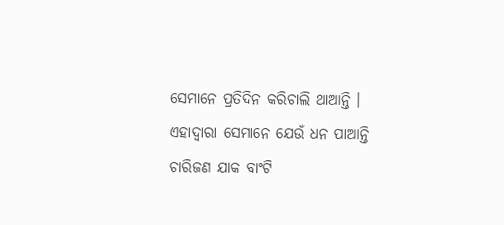ସେମାନେ ପ୍ରତିଦିନ କରିଚାଲି ଥାଆନ୍ତି । ଏହାଦ୍ୱାରା ସେମାନେ ଯେଉଁ ଧନ ପାଆନ୍ତି ଚାରିଜଣ ଯାକ ବାଂଟି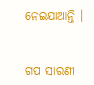ନେଇଯାଆନ୍ତି ।


ଗପ ସାରଣୀ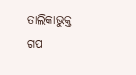ତାଲିକାଭୁକ୍ତ ଗପ